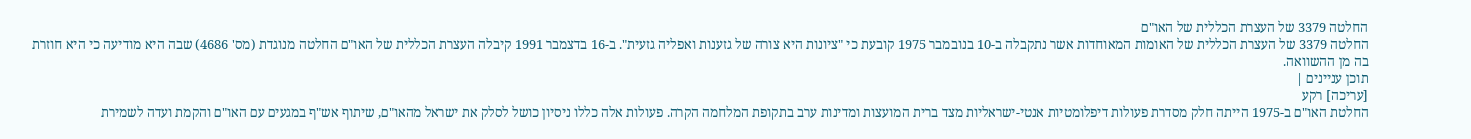החלטה 3379 של העצרת הכללית של האו"ם
החלטה 3379 של העצרת הכללית של האומות המאוחדות אשר נתקבלה ב-10 בנובמבר 1975 קובעת כי "ציונות היא צורה של גזענות ואפליה גזעית". ב-16 בדצמבר 1991 קיבלה העצרת הכללית של האו"ם החלטה מנוגדת (מס' 4686) שבה היא מודיעה כי היא חוזרת בה מן ההשוואה.
תוכן עניינים |
[עריכה] רקע
החלטת האו"ם ב-1975 הייתה חלק מסדרת פעולות דיפלומטיות אנטי-ישראליות מצד ברית המועצות ומדינות ערב בתקופת המלחמה הקרה. פעולות אלה כללו ניסיון כושל לסלק את ישראל מהאו"ם, שיתוף אש"ף במגעים עם האו"ם והקמת ועדה לשמירת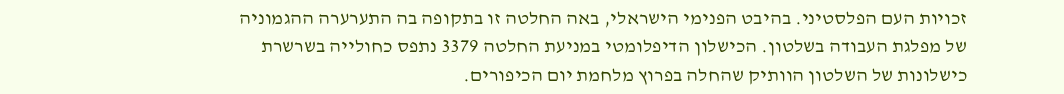זכויות העם הפלסטיני. בהיבט הפנימי הישראלי, באה החלטה זו בתקופה בה התערערה ההגמוניה של מפלגת העבודה בשלטון. הכישלון הדיפלומטי במניעת החלטה 3379 נתפס כחולייה בשרשרת כישלונות של השלטון הוותיק שהחלה בפרוץ מלחמת יום הכיפורים.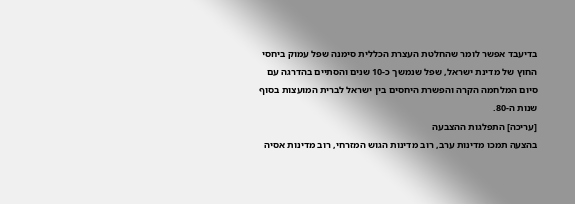בדיעבד אפשר לומר שהחלטת העצרת הכללית סימנה שפל עמוק ביחסי החוץ של מדינת ישראל, שפל שנמשך כ-10 שנים והסתיים בהדרגה עם סיום המלחמה הקרה והפשרת היחסים בין ישראל לברית המועצות בסוף שנות ה-80.
[עריכה] התפלגות ההצבעה
בהצעה תמכו מדינות ערב, רוב מדינות הגוש המזרחי, רוב מדינות אסיה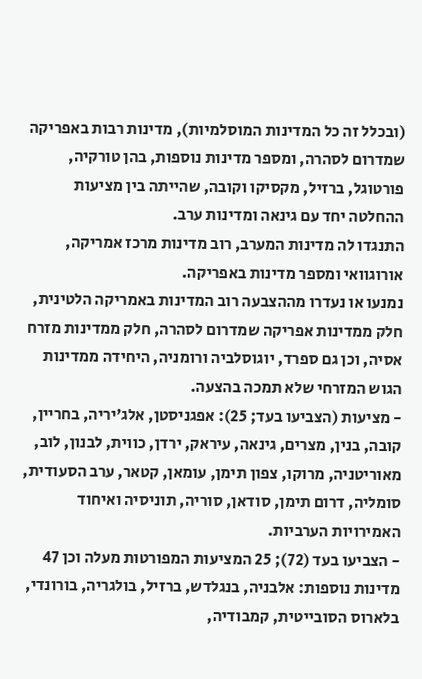(ובכלל זה כל המדינות המוסלמיות), מדינות רבות באפריקה שמדרום לסהרה, ומספר מדינות נוספות, בהן טורקיה, פורטוגל, ברזיל, מקסיקו וקובה, שהייתה בין מציעות ההחלטה יחד עם גינאה ומדינות ערב.
התנגדו לה מדינות המערב, רוב מדינות מרכז אמריקה, אורוגוואי ומספר מדינות באפריקה.
נמנעו או נעדרו מההצבעה רוב המדינות באמריקה הלטינית, חלק ממדינות אפריקה שמדרום לסהרה, חלק ממדינות מזרח אסיה, וכן גם ספרד, יוגוסלביה ורומניה, היחידה ממדינות הגוש המזרחי שלא תמכה בהצעה.
- מציעות (הצביעו בעד; 25): אפגניסטן, אלג'יריה, בחריין, קובה, בנין, מצרים, גינאה, עיראק, ירדן, כווית, לבנון, לוב, מאוריטניה, מרוקו, צפון תימן, עומאן, קטאר, ערב הסעודית, סומליה, דרום תימן, סודאן, סוריה, תוניסיה ואיחוד האמירויות הערביות.
- הצביעו בעד (72); 25 המציעות המפורטות מעלה וכן 47 מדינות נוספות: אלבניה, בנגלדש, ברזיל, בולגריה, בורונדי, בלארוס הסובייטית, קמבודיה,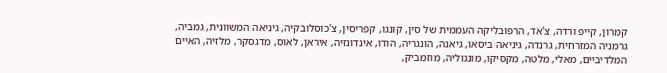קמרון, קייפ ורדה, צ'אד, הרפובליקה העממית של סין, קונגו, קפריסין, צ'כוסלובקיה, גיניאה המשוונית, גמביה, גרמניה המזרחית, גרנדה, גיניאה ביסאו, גיאנה, הונגריה, הודו, אינדונזיה, איראן, לאוס, מדגסקר, מלזיה, האיים המלדיביים, מאלי, מלטה, מקסיקו, מונגוליה, מוזמביק,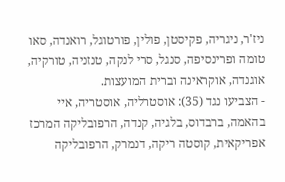ניז'ר, ניגריה, פקיסטן, פולין, פורטוגל, רואנדה, סאו טומה ופרינסיפה, סנגל, סרי לנקה, טנזניה, טורקיה, אוגנדה, אוקראינה וברית המועצות.
- הצביעו נגד (35): אוסטרליה, אוסטריה, איי בהאמה, ברבדוס, בלגיה, קנדה, הרפובליקה המרכז אפריקאית, קוסטה ריקה, דנמרק, הרפובליקה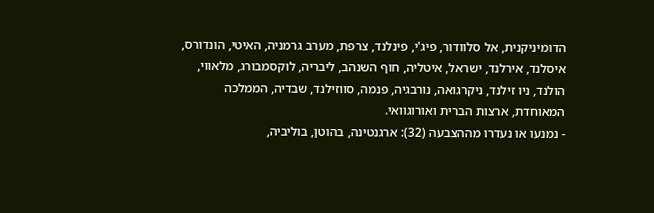הדומיניקנית, אל סלוודור, פיג'י, פינלנד, צרפת, מערב גרמניה, האיטי, הונדורס, איסלנד, אירלנד, ישראל, איטליה, חוף השנהב, ליבריה, לוקסמבורג, מלאווי, הולנד, ניו זילנד, ניקרגואה, נורבגיה, פנמה, סווזילנד, שבדיה, הממלכה המאוחדת, ארצות הברית ואורוגוואי.
- נמנעו או נעדרו מההצבעה (32): ארגנטינה, בהוטן, בוליביה,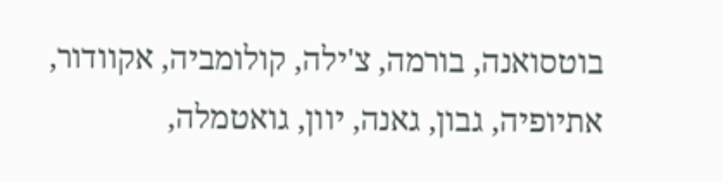בוטסואנה, בורמה, צ'ילה, קולומביה, אקוודור, אתיופיה, גבון, גאנה, יוון, גואטמלה,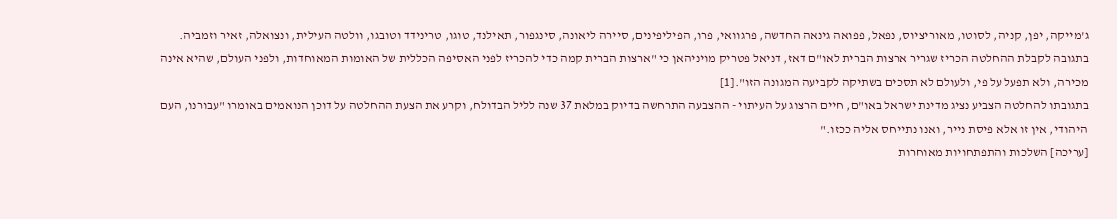ג'מייקה, יפן, קניה, לסוטו, מאוריציוס, נפאל, פפואה גינאה החדשה, פרגוואי, פרו, הפיליפינים, סיירה ליאונה, סינגפור, תאילנד, טוגו, טרינידד וטובגו, וולטה העילית, ונצואלה, זאיר וזמביה.
בתגובה לקבלת ההחלטה הכריז שגריר ארצות הברית לאו"ם דאז, דניאל פטריק מויניהאן כי "ארצות הברית קמה כדי להכריז לפני האסיפה הכללית של האומות המאוחדות, ולפני העולם, שהיא אינה מכירה, ולא תפעל על פי, ולעולם לא תסכים בשתיקה לקביעה המגונה הזו".[1]
בתגובתו להחלטה הצביע נציג מדינת ישראל באו"ם, חיים הרצוג על העיתוי - ההצבעה התרחשה בדיוק במלאת 37 שנה לליל הבדולח, וקרע את הצעת ההחלטה על דוכן הנואמים באומרו "עבורנו, העם היהודי, אין זו אלא פיסת נייר, ואנו נתייחס אליה ככזו."
[עריכה] השלכות והתפתחויות מאוחרות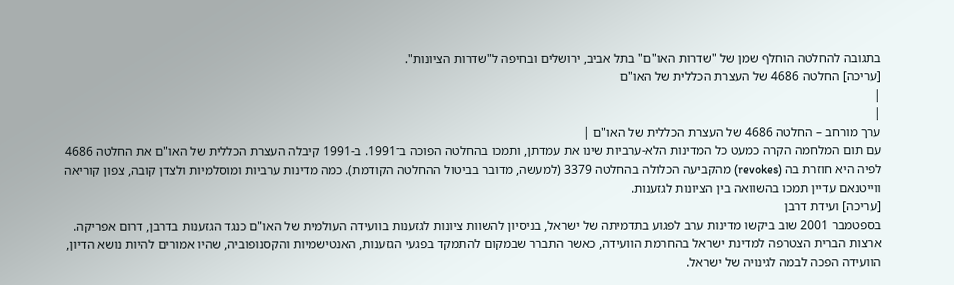בתגובה להחלטה הוחלף שמן של "שדרות האו"ם" בתל אביב, ירושלים ובחיפה ל"שדרות הציונות".
[עריכה] החלטה 4686 של העצרת הכללית של האו"ם
|
|
ערך מורחב – החלטה 4686 של העצרת הכללית של האו"ם |
עם תום המלחמה הקרה כמעט כל המדינות הלא-ערביות שינו את עמדתן, ותמכו בהחלטה הפוכה ב־1991. ב-1991 קיבלה העצרת הכללית של האו"ם את החלטה 4686 לפיה היא חוזרת בה (revokes) מהקביעה הכלולה בהחלטה 3379 (למעשה, מדובר בביטול ההחלטה הקודמת). כמה מדינות ערביות ומוסלמיות ולצדן קובה, צפון קוריאה ווייטנאם עדיין תמכו בהשוואה בין הציונות לגזענות.
[עריכה] ועידת דרבן
בספטמבר 2001 שוב ביקשו מדינות ערב לפגוע בתדמיתה של ישראל, בניסיון להשוות ציונות לגזענות בוועידה העולמית של האו"ם כנגד הגזענות בדרבן, דרום אפריקה. ארצות הברית הצטרפה למדינת ישראל בהחרמת הוועידה, כאשר התברר שבמקום להתמקד בפגעי הגזענות, האנטישמיות והקסנופוביה, שהיו אמורים להיות נושא הדיון, הוועידה הפכה לבמה לגינויה של ישראל.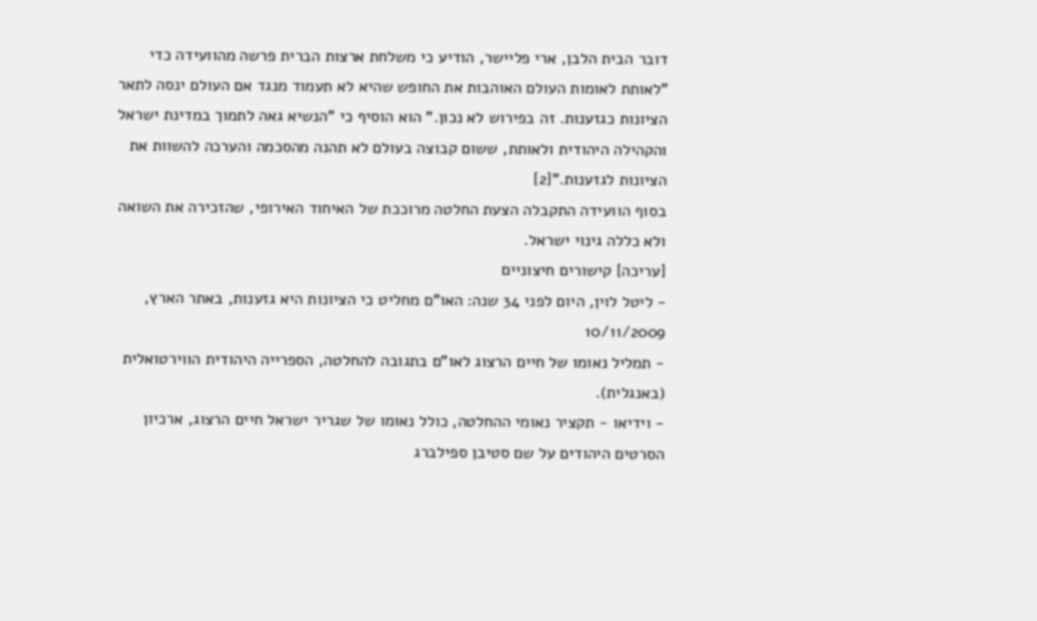דובר הבית הלבן, ארי פליישר, הודיע כי משלחת ארצות הברית פרשה מהוועידה כדי "לאותת לאומות העולם האוהבות את החופש שהיא לא תעמוד מנגד אם העולם ינסה לתאר הציונות כגזענות. זה בפירוש לא נכון." הוא הוסיף כי "הנשיא גאה לתמוך במדינת ישראל והקהילה היהודית ולאותת, ששום קבוצה בעולם לא תהנה מהסכמה והערכה להשוות את הציונות לגזענות."[2]
בסוף הוועידה התקבלה הצעת החלטה מרוככת של האיחוד האירופי, שהזכירה את השואה ולא כללה גינוי ישראל.
[עריכה] קישורים חיצוניים
- ליטל לוין, היום לפני 34 שנה: האו"ם מחליט כי הציונות היא גזענות, באתר הארץ, 10/11/2009
- תמליל נאומו של חיים הרצוג לאו"ם בתגובה להחלטה, הספרייה היהודית הווירטואלית (באנגלית).
- וידיאו - תקציר נאומי ההחלטה, כולל נאומו של שגריר ישראל חיים הרצוג, ארכיון הסרטים היהודים על שם סטיבן ספילברג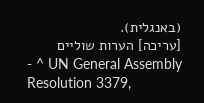(באנגלית).
[עריכה] הערות שוליים
- ^ UN General Assembly Resolution 3379,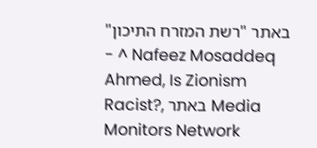באתר "רשת המזרח התיכון"
- ^ Nafeez Mosaddeq Ahmed, Is Zionism Racist?, באתר Media Monitors Network